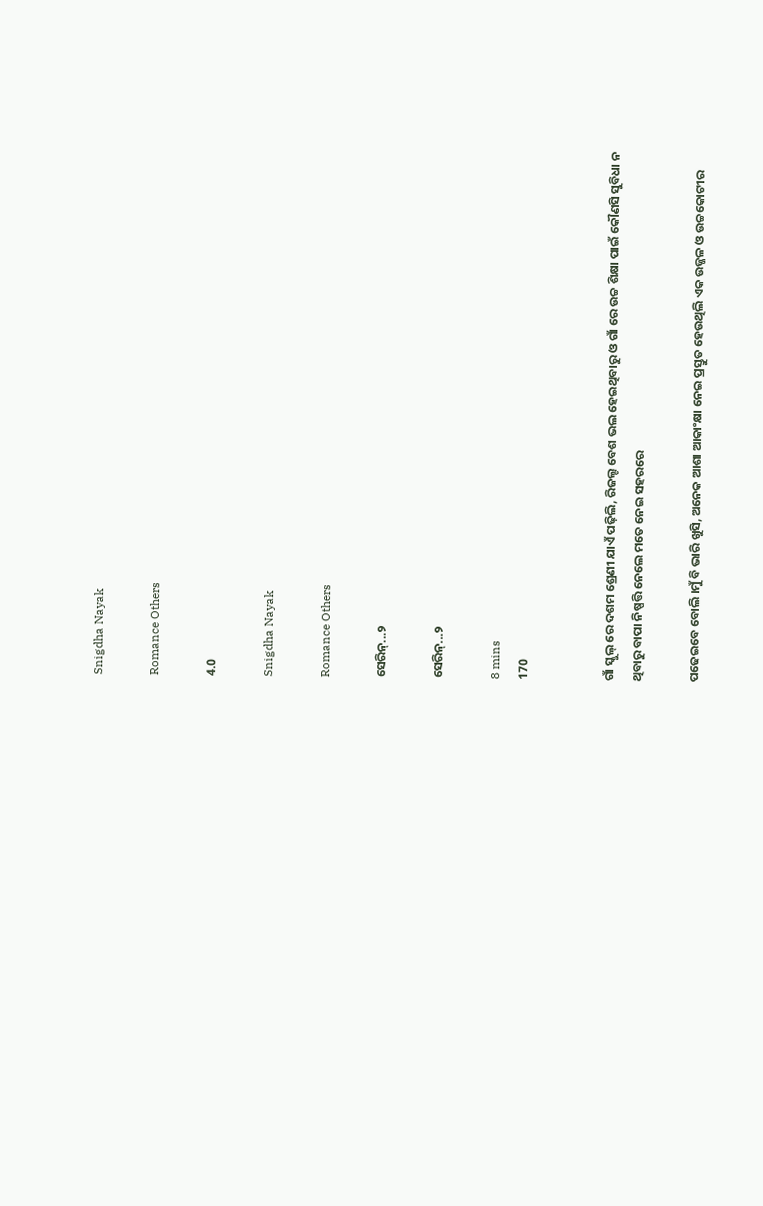Snigdha Nayak

Romance Others

4.0

Snigdha Nayak

Romance Others

ସେରିନ୍...୨

ସେରିନ୍...୨

8 mins
170


ଗାଁ ସ୍କୁଲ୍ ରେ ଦଶମ ଶ୍ରେଣୀ ଯାଏଁ ପଢ଼ିଲି, ରିଜଲ୍ଟ ବେଶ ଭଲ ହେଇଥିବାରୁ ଓ ଗାଁ ରେ ଉଚ୍ଚ ଶିକ୍ଷା ପାଇଁ କୌଣସି ସୁବିଧା ନ ଥିବାରୁ ବାପା ନିଷ୍ପତ୍ତି ନେଲେ ମତେ ନେଇ ସହରରେ

ପଢେଇବେ ବୋଲି ।ମୁଁ ବି ଭାରି ଖୁସି, ଅନେକ ଆଶା ଆକାଂକ୍ଷା ନେଇ ପ୍ରସ୍ତୁତ ହେଉଥିଲି ଏକ ଉଜ୍ଜଳ ଓ ଉଚ୍ଚକୋଟୀର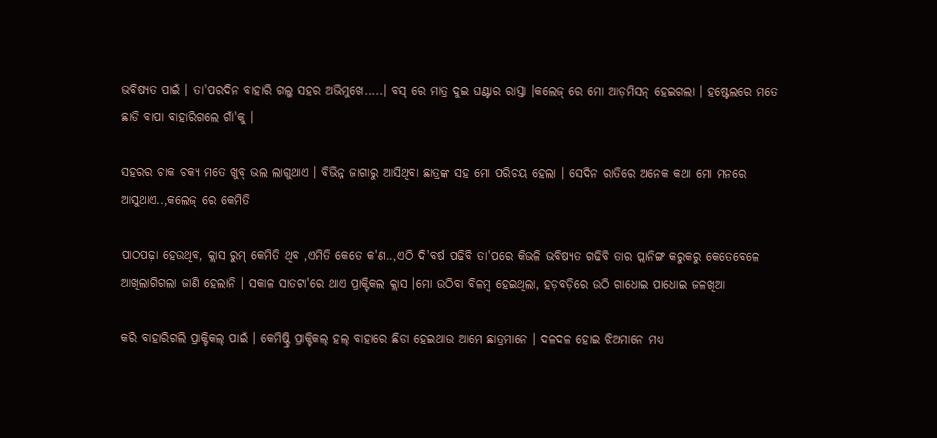ଭବିଷ୍ୟତ ପାଇଁ । ତା'ପରଦିନ ବାହାରି ଗଲୁ ସହର ଅଭିମୁଖେ.....। ବସ୍ ରେ ମାତ୍ର ଦୁଇ ଘଣ୍ଟାର ରାସ୍ତା ।କଲେଜ୍ ରେ ମୋ ଆଡ଼ମିସନ୍ ହେଇଗଲା । ହଷ୍ଟେଲରେ ମତେ ଛାଡି ବାପା ବାହାରିଗଲେ ଗାଁ'କୁ ।

ସହରର ଚାକ ଚକ୍ୟ ମତେ ଖୁବ୍ ଭଲ ଲାଗୁଥାଏ । ବିଭିନ୍ନ ଜାଗାରୁ ଆସିଥିବା ଛାତ୍ରଙ୍କ ସହ ମୋ ପରିଚୟ ହେଲା । ସେଦିନ ରାତିରେ ଅନେକ କଥା ମୋ ମନରେ ଆସୁଥାଏ..,କଲେଜ୍ ରେ କେମିତି

ପାଠପଢ଼ା ହେଉଥିବ, କ୍ଲାସ ରୁମ୍ କେମିତି ଥିବ ,ଏମିତି କେତେ କ'ଣ..,ଏଠି ଦି'ବର୍ଷ ପଢିବି ତା'ପରେ କିଭଳି ଭବିଷ୍ୟତ ଗଢିବି ତାର ପ୍ଲାନିଙ୍ଗ କରୁକରୁ କେତେବେଳେ ଆଖିଲାଗିଗଲା ଜାଣି ହେଲାନି । ସକାଳ ସାତଟା'ରେ ଥାଏ ପ୍ରାକ୍ଟିକଲ କ୍ଲାସ ।ମୋ ଉଠିବା ବିଳମ୍ବ ହେଇଥିଲା, ହଡ଼ବଡ଼ିରେ ଉଠି ଗାଧୋଇ ପାଧୋଇ ଜଳଖିଆ

କରି ବାହାରିଗଲି ପ୍ରାକ୍ଟିକଲ୍ ପାଇଁ । କେମିଷ୍ଟ୍ରି ପ୍ରାକ୍ଟିକଲ୍ ହଲ୍ ବାହାରେ ଛିଡା ହେଇଥାଉ ଆମେ ଛାତ୍ରମାନେ । ଦଳଦଳ ହୋଇ ଝିଅମାନେ ମଧ୍ୟ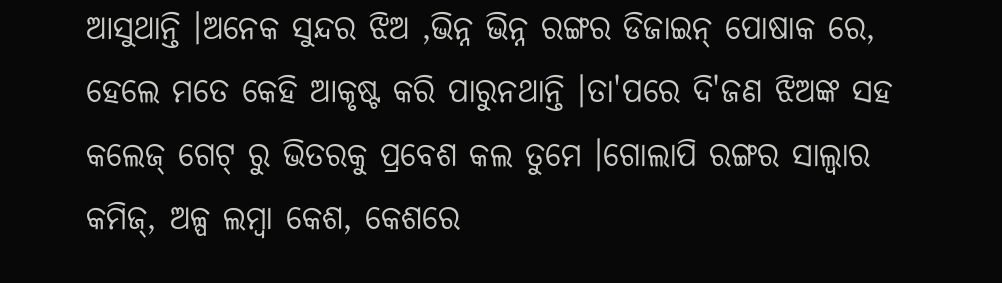ଆସୁଥାନ୍ତି ।ଅନେକ ସୁନ୍ଦର ଝିଅ ,ଭିନ୍ନ ଭିନ୍ନ ରଙ୍ଗର ଡିଜାଇନ୍ ପୋଷାକ ରେ, ହେଲେ ମତେ କେହି ଆକୃଷ୍ଟ କରି ପାରୁନଥାନ୍ତି ।ତା'ପରେ ଦି'ଜଣ ଝିଅଙ୍କ ସହ କଲେଜ୍ ଗେଟ୍ ରୁ ଭିତରକୁ ପ୍ରବେଶ କଲ ତୁମେ ।ଗୋଲାପି ରଙ୍ଗର ସାଲ୍ୱାର କମିଜ୍, ଅଳ୍ପ ଲମ୍ବା କେଶ, କେଶରେ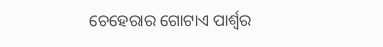ଚେହେରାର ଗୋଟାଏ ପାର୍ଶ୍ୱର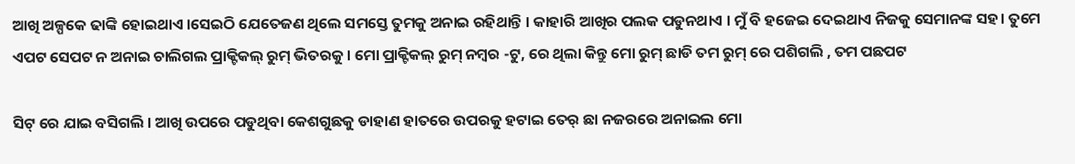ଆଖି ଅଳ୍ପକେ ଢାଙ୍କି ହୋଇଥାଏ ।ସେଇଠି ଯେତେଜଣ ଥିଲେ ସମସ୍ତେ ତୁମକୁ ଅନାଇ ରହିଥାନ୍ତି । କାହାରି ଆଖିର ପଲକ ପଡୁନଥାଏ । ମୁଁ ବି ହଜେଇ ଦେଇଥାଏ ନିଜକୁ ସେମାନଙ୍କ ସହ। ତୁମେ ଏପଟ ସେପଟ ନ ଅନାଇ ଚାଲିଗଲ ପ୍ରାକ୍ଟିକଲ୍ ରୁମ୍ ଭିତରକୁ । ମୋ ପ୍ରାକ୍ଟିକଲ୍ ରୁମ୍ ନମ୍ବର -ଟୁ, ରେ ଥିଲା କିନ୍ତୁ ମୋ ରୁମ୍ ଛାଡି ତମ ରୁମ୍ ରେ ପଶିଗଲି , ତମ ପଛପଟ

ସିଟ୍ ରେ ଯାଇ ବସିଗଲି । ଆଖି ଉପରେ ପଡୁଥିବା କେଶଗୁଛକୁ ଡାହାଣ ହାତରେ ଉପରକୁ ହଟାଇ ତେର୍ ଛା ନଜରରେ ଅନାଇଲ ମୋ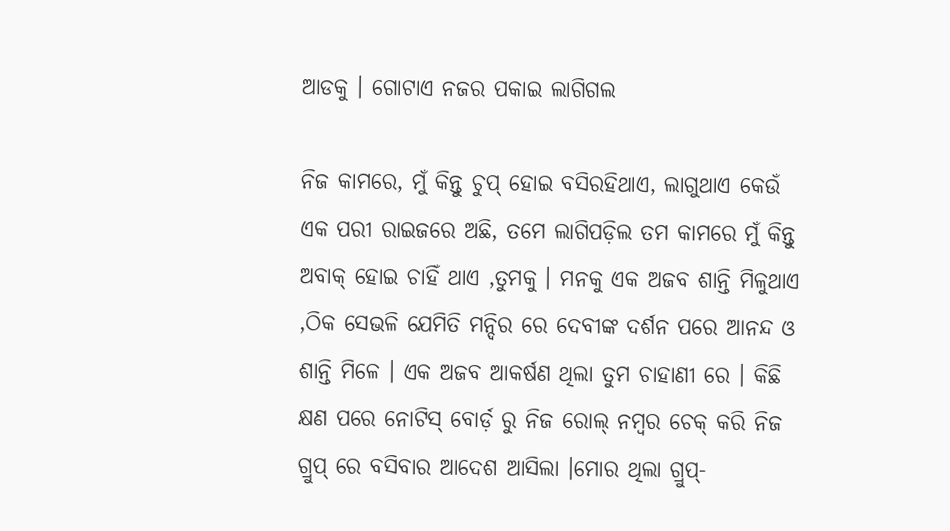ଆଡକୁ । ଗୋଟାଏ ନଜର ପକାଇ ଲାଗିଗଲ

ନିଜ କାମରେ, ମୁଁ କିନ୍ତୁ ଚୁପ୍ ହୋଇ ବସିରହିଥାଏ, ଲାଗୁଥାଏ କେଉଁ ଏକ ପରୀ ରାଇଜରେ ଅଛି, ତମେ ଲାଗିପଡ଼ିଲ ତମ କାମରେ ମୁଁ କିନ୍ତୁ ଅବାକ୍ ହୋଇ ଚାହିଁ ଥାଏ ,ତୁମକୁ । ମନକୁ ଏକ ଅଜବ ଶାନ୍ତି ମିଳୁଥାଏ ,ଠିକ ସେଭଳି ଯେମିତି ମନ୍ଦିର ରେ ଦେବୀଙ୍କ ଦର୍ଶନ ପରେ ଆନନ୍ଦ ଓ ଶାନ୍ତି ମିଳେ । ଏକ ଅଜବ ଆକର୍ଷଣ ଥିଲା ତୁମ ଚାହାଣୀ ରେ । କିଛି କ୍ଷଣ ପରେ ନୋଟିସ୍ ବୋର୍ଡ଼ ରୁ ନିଜ ରୋଲ୍ ନମ୍ବର ଚେକ୍ କରି ନିଜ ଗ୍ରୁପ୍ ରେ ବସିବାର ଆଦେଶ ଆସିଲା ।ମୋର ଥିଲା ଗ୍ରୁପ୍-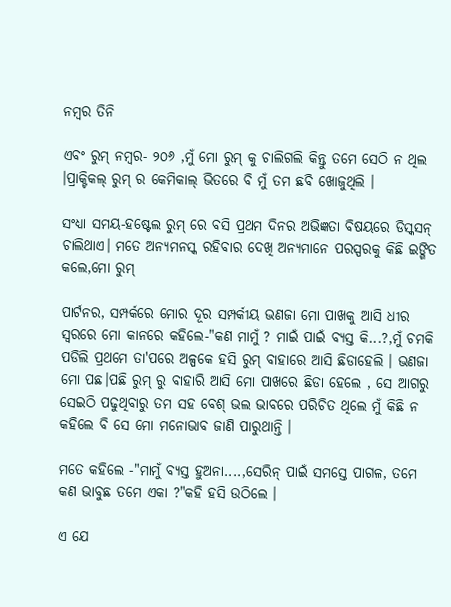ନମ୍ବର ତିନି

ଏବଂ ରୁମ୍ ନମ୍ବର- ୨୦୬ ,ମୁଁ ମୋ ରୁମ୍ କୁ ଚାଲିଗଲି କିନ୍ତୁ ତମେ ସେଠି ନ ଥିଲ ।ପ୍ରାକ୍ଟିକଲ୍ ରୁମ୍ ର କେମିକାଲ୍ ଭିତରେ ବି ମୁଁ ତମ ଛବି ଖୋଜୁଥିଲି ।

ସଂଧ୍ୟା ସମୟ-ହଷ୍ଟେଲ ରୁମ୍ ରେ ବସି ପ୍ରଥମ ଦିନର ଅଭିଜ୍ଞତା ବିଷୟରେ ଡିସ୍କସନ୍ ଚାଲିଥାଏ। ମତେ ଅନ୍ୟମନସ୍କ ରହିବାର ଦେଖି ଅନ୍ୟମାନେ ପରସ୍ପରକୁ କିଛି ଇଙ୍ଗିତ କଲେ,ମୋ ରୁମ୍

ପାର୍ଟନର, ସମ୍ପର୍କରେ ମୋର ଦୂର ସମ୍ପର୍କୀୟ ଭଣଜା ମୋ ପାଖକୁ ଆସି ଧୀର ସ୍ୱରରେ ମୋ କାନରେ କହିଲେ-"କଣ ମାମୁଁ ? ମାଇଁ ପାଇଁ ବ୍ୟସ୍ତ କି...?,ମୁଁ ଚମକି ପଡିଲି ପ୍ରଥମେ ତା'ପରେ ଅଳ୍ପକେ ହସି ରୁମ୍ ବାହାରେ ଆସି ଛିଡାହେଲି । ଭଣଜା ମୋ ପଛ।ପଛି ରୁମ୍ ରୁ ବାହାରି ଆସି ମୋ ପାଖରେ ଛିଡା ହେଲେ , ସେ ଆଗରୁ ସେଇଠି ପଢୁଥିବାରୁ ତମ ସହ ବେଶ୍ ଭଲ ଭାବରେ ପରିଚିତ ଥିଲେ ମୁଁ କିଛି ନ କହିଲେ ବି ସେ ମୋ ମନୋଭାବ ଜାଣି ପାରୁଥାନ୍ତି ।

ମତେ କହିଲେ -"ମାମୁଁ ବ୍ୟସ୍ତ ହୁଅନା....,ସେରିନ୍ ପାଇଁ ସମସ୍ତେ ପାଗଳ, ତମେ କଣ ଭାବୁଛ ତମେ ଏକା ?"କହି ହସି ଉଠିଲେ ।

ଏ ଯେ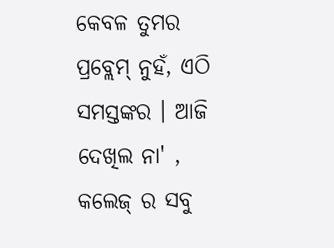କେବଳ ତୁମର ପ୍ରବ୍ଲେମ୍ ନୁହଁ, ଏଠି ସମସ୍ତଙ୍କର । ଆଜି ଦେଖିଲ ନା' , କଲେଜ୍ ର ସବୁ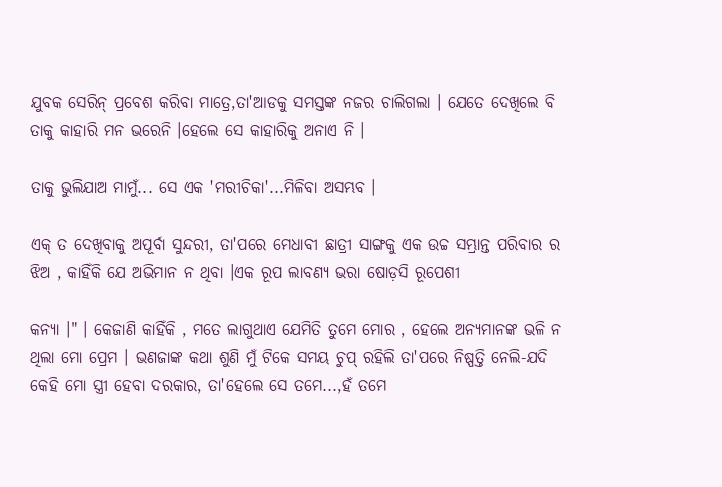ଯୁବକ ସେରିନ୍ ପ୍ରବେଶ କରିବା ମାତ୍ରେ,ତା'ଆଡକୁ ସମସ୍ତଙ୍କ ନଜର ଚାଲିଗଲା । ଯେତେ ଦେଖିଲେ ବି ତାକୁ କାହାରି ମନ ଭରେନି ।ହେଲେ ସେ କାହାରିକୁ ଅନାଏ ନି ।

ତାକୁ ଭୁଲିଯାଅ ମାମୁଁ... ସେ ଏକ 'ମରୀଚିକା'...ମିଳିବା ଅସମ୍ଭବ ।

ଏକ୍ ତ ଦେଖିବାକୁ ଅପୂର୍ବା ସୁନ୍ଦରୀ, ତା'ପରେ ମେଧାବୀ ଛାତ୍ରୀ ସାଙ୍ଗକୁ ଏକ ଉଚ୍ଚ ସମ୍ଭ୍ରାନ୍ତ ପରିବାର ର ଝିଅ , କାହିଁକି ଯେ ଅଭିମାନ ନ ଥିବା ।ଏକ ରୂପ ଲାବଣ୍ୟ ଭରା ଷୋଡ଼ସି ରୂପେଶୀ

କନ୍ୟା ।" । କେଜାଣି କାହିଁକି , ମତେ ଲାଗୁଥାଏ ଯେମିତି ତୁମେ ମୋର , ହେଲେ ଅନ୍ୟମାନଙ୍କ ଭଳି ନ ଥିଲା ମୋ ପ୍ରେମ । ଭଣଜାଙ୍କ କଥା ଶୁଣି ମୁଁ ଟିକେ ସମୟ ଚୁପ୍ ରହିଲି ତା'ପରେ ନିଷ୍ପତ୍ତି ନେଲି-ଯଦି କେହି ମୋ ସ୍ତ୍ରୀ ହେବା ଦରକାର, ତା'ହେଲେ ସେ ତମେ...,ହଁ ତମେ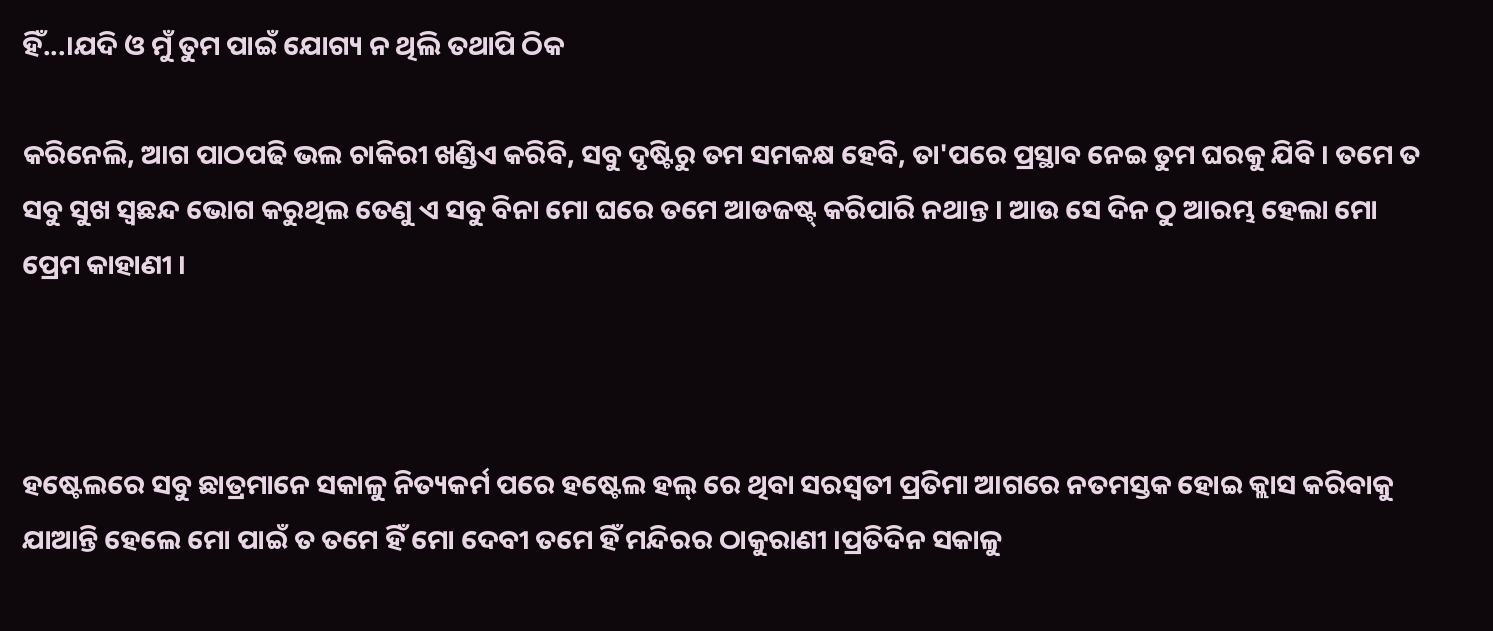ହିଁ...।ଯଦି ଓ ମୁଁ ତୁମ ପାଇଁ ଯୋଗ୍ୟ ନ ଥିଲି ତଥାପି ଠିକ

କରିନେଲି, ଆଗ ପାଠପଢି ଭଲ ଚାକିରୀ ଖଣ୍ଡିଏ କରିବି, ସବୁ ଦୃଷ୍ଟିରୁ ତମ ସମକକ୍ଷ ହେବି, ତା'ପରେ ପ୍ରସ୍ଥାବ ନେଇ ତୁମ ଘରକୁ ଯିବି । ତମେ ତ ସବୁ ସୁଖ ସ୍ବଛନ୍ଦ ଭୋଗ କରୁଥିଲ ତେଣୁ ଏ ସବୁ ବିନା ମୋ ଘରେ ତମେ ଆଡଜଷ୍ଟ୍ କରିପାରି ନଥାନ୍ତ । ଆଉ ସେ ଦିନ ଠୁ ଆରମ୍ଭ ହେଲା ମୋ ପ୍ରେମ କାହାଣୀ ।



ହଷ୍ଟେଲରେ ସବୁ ଛାତ୍ରମାନେ ସକାଳୁ ନିତ୍ୟକର୍ମ ପରେ ହଷ୍ଟେଲ ହଲ୍ ରେ ଥିବା ସରସ୍ବତୀ ପ୍ରତିମା ଆଗରେ ନତମସ୍ତକ ହୋଇ କ୍ଲାସ କରିବାକୁ ଯାଆନ୍ତି ହେଲେ ମୋ ପାଇଁ ତ ତମେ ହିଁ ମୋ ଦେବୀ ତମେ ହିଁ ମନ୍ଦିରର ଠାକୁରାଣୀ ।ପ୍ରତିଦିନ ସକାଳୁ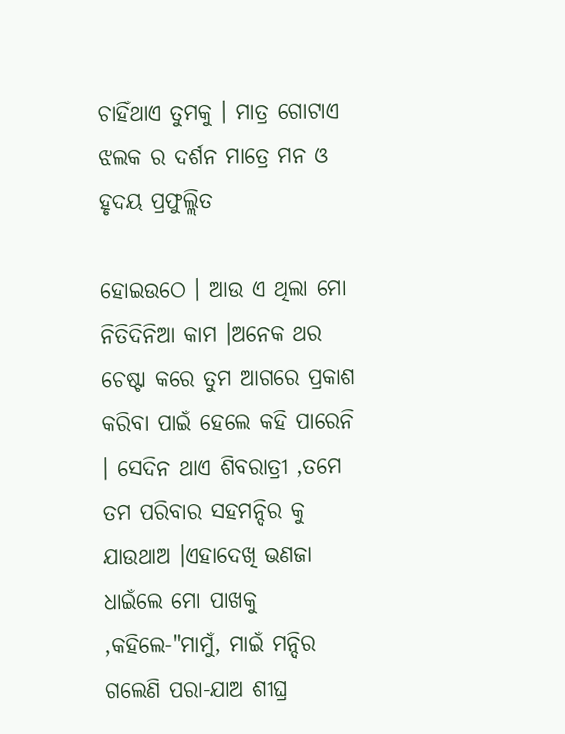ଚାହିଁଥାଏ ତୁମକୁ । ମାତ୍ର ଗୋଟାଏ ଝଲକ ର ଦର୍ଶନ ମାତ୍ରେ ମନ ଓ ହୃଦୟ ପ୍ରଫୁଲ୍ଲିତ

ହୋଇଉଠେ । ଆଉ ଏ ଥିଲା ମୋ ନିତିଦିନିଆ କାମ ।ଅନେକ ଥର ଚେଷ୍ଟା କରେ ତୁମ ଆଗରେ ପ୍ରକାଶ କରିବା ପାଇଁ ହେଲେ କହି ପାରେନି । ସେଦିନ ଥାଏ ଶିବରାତ୍ରୀ ,ତମେ ତମ ପରିବାର ସହମନ୍ଦିର କୁ ଯାଉଥାଅ ।ଏହାଦେଖି ଭଣଜା ଧାଇଁଲେ ମୋ ପାଖକୁ ,କହିଲେ-"ମାମୁଁ, ମାଇଁ ମନ୍ଦିର ଗଲେଣି ପରା-ଯାଅ ଶୀଘ୍ର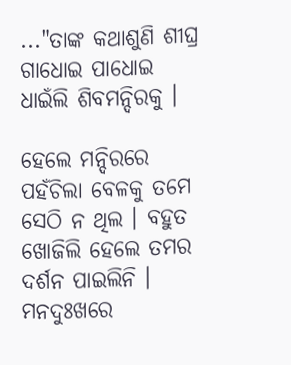..."ତାଙ୍କ କଥାଶୁଣି ଶୀଘ୍ର ଗାଧୋଇ ପାଧୋଇ ଧାଇଁଲି ଶିବମନ୍ଦିରକୁ ।

ହେଲେ ମନ୍ଦିରରେ ପହଁଚିଲା ବେଳକୁ ତମେ ସେଠି ନ ଥିଲ । ବହୁତ ଖୋଜିଲି ହେଲେ ତମର ଦର୍ଶନ ପାଇଲିନି । ମନଦୁଃଖରେ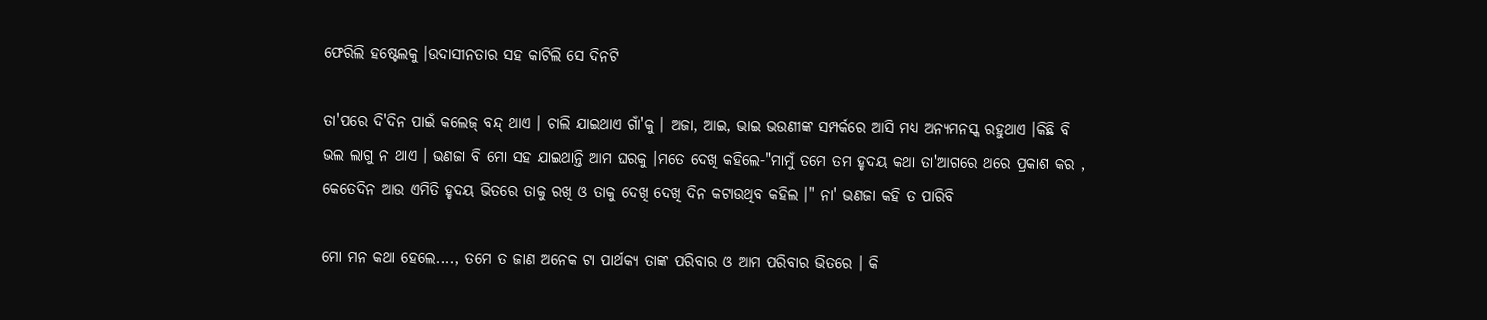ଫେରିଲି ହଷ୍ଟେଲକୁ ।ଉଦାସୀନତାର ସହ କାଟିଲି ସେ ଦିନଟି

ତା'ପରେ ଦି'ଦିନ ପାଇଁ କଲେଜ୍ ବନ୍ଦ୍ ଥାଏ । ଚାଲି ଯାଇଥାଏ ଗାଁ'କୁ । ଅଜା, ଆଇ, ଭାଇ ଭଉଣୀଙ୍କ ସମ୍ପର୍କରେ ଆସି ମଧ୍ୟ ଅନ୍ୟମନସ୍କ ରହୁଥାଏ ।କିଛି ବି ଭଲ ଲାଗୁ ନ ଥାଏ । ଭଣଜା ବି ମୋ ସହ ଯାଇଥାନ୍ତି ଆମ ଘରକୁ ।ମତେ ଦେଖି କହିଲେ-"ମାମୁଁ ତମେ ତମ ହୃଦୟ କଥା ତା'ଆଗରେ ଥରେ ପ୍ରକାଶ କର , କେତେଦିନ ଆଉ ଏମିତି ହୃଦୟ ଭିତରେ ତାକୁ ରଖି ଓ ତାକୁ ଦେଖି ଦେଖି ଦିନ କଟାଉଥିବ କହିଲ ।" ନା' ଭଣଜା କହି ତ ପାରିବି

ମୋ ମନ କଥା ହେଲେ...., ତମେ ତ ଜାଣ ଅନେକ ଟା ପାର୍ଥକ୍ୟ ତାଙ୍କ ପରିବାର ଓ ଆମ ପରିବାର ଭିତରେ । କି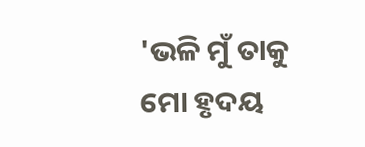'ଭଳି ମୁଁ ତାକୁ ମୋ ହୃଦୟ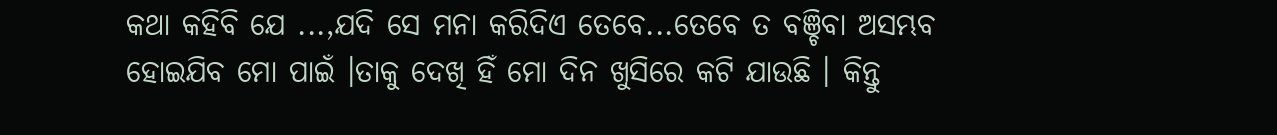କଥା କହିବି ଯେ ...,ଯଦି ସେ ମନା କରିଦିଏ ତେବେ...ତେବେ ତ ବଞ୍ଚିବା ଅସମ୍ଭବ ହୋଇଯିବ ମୋ ପାଇଁ ।ତାକୁ ଦେଖି ହିଁ ମୋ ଦିନ ଖୁସିରେ କଟି ଯାଉଛି । କିନ୍ତୁ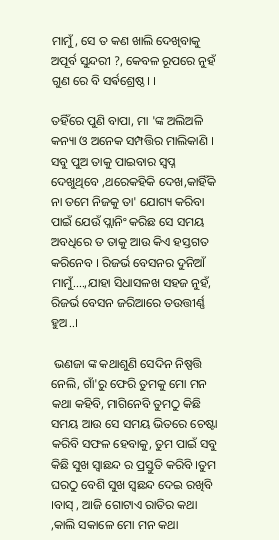ମାମୁଁ, ସେ ତ କଣ ଖାଲି ଦେଖିବାକୁ ଅପୂର୍ବ ସୁନ୍ଦରୀ ?, କେବଳ ରୂପରେ ନୁହଁ ଗୁଣ ରେ ବି ସର୍ଵଶ୍ରେଷ୍ଠ। ।

ତହିଁରେ ପୁଣି ବାପା, ମା 'ଙ୍କ ଅଲିଅଳି କନ୍ୟା ଓ ଅନେକ ସମ୍ପତ୍ତିର ମାଲିକାଣି । ସବୁ ପୁଅ ତାକୁ ପାଇବାର ସ୍ବପ୍ନ ଦେଖୁଥିବେ ,ଥରେକହିକି ଦେଖ,କାହିଁକି ନା ତମେ ନିଜକୁ ତା' ଯୋଗ୍ୟ କରିବା ପାଇଁ ଯେଉଁ ପ୍ଲାନିଂ କରିଛ ସେ ସମୟ ଅବଧିରେ ତ ତାକୁ ଆଉ କିଏ ହସ୍ତଗତ କରିନେବ । ରିଜର୍ଭ ବେସନର ଦୁନିଆଁ ମାମୁଁ....,ଯାହା ସିଧାସଳଖ ସହଜ ନୁହଁ, ରିଜର୍ଭ ବେସନ ଜରିଆରେ ତଉତ୍ତୀର୍ଣ୍ଣ ହୁଅ..।

 ଭଣଜା ଙ୍କ କଥାଶୁଣି ସେଦିନ ନିଷ୍ପତ୍ତି ନେଲି, ଗାଁ'ରୁ ଫେରି ତୁମକୁ ମୋ ମନ କଥା କହିବି, ମାଗିନେବି ତୁମଠୁ କିଛି ସମୟ ଆଉ ସେ ସମୟ ଭିତରେ ଚେଷ୍ଟା କରିବି ସଫଳ ହେବାକୁ, ତୁମ ପାଇଁ ସବୁ କିଛି ସୁଖ ସ୍ବାଛନ୍ଦ ର ପ୍ରସ୍ତୁତି କରିବି ।ତୁମ ଘରଠୁ ବେଶି ସୁଖ ସ୍ବଛନ୍ଦ ଦେଇ ରଖିବି ।ବାସ୍ , ଆଜି ଗୋଟାଏ ରାତିର କଥା ,କାଲି ସକାଳେ ମୋ ମନ କଥା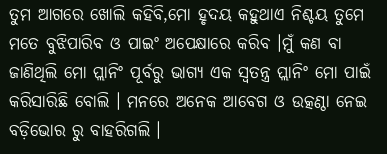ତୁମ ଆଗରେ ଖୋଲି କହିବି,ମୋ ହୃଦୟ କହୁଥାଏ ନିଶ୍ଚୟ ତୁମେ ମତେ ବୁଝିପାରିବ ଓ ପାଇଂ ଅପେକ୍ଷାରେ କରିବ ।ମୁଁ କଣ ବା ଜାଣିଥିଲି ମୋ ପ୍ଲାନିଂ ପୂର୍ବରୁ ଭାଗ୍ୟ ଏକ ସ୍ବତନ୍ତ୍ର ପ୍ଲାନିଂ ମୋ ପାଇଁ କରିସାରିଛି ବୋଲି । ମନରେ ଅନେକ ଆବେଗ ଓ ଉତ୍କଣ୍ଠା ନେଇ ବଡ଼ିଭୋର ରୁ ବାହରିଗଲି ।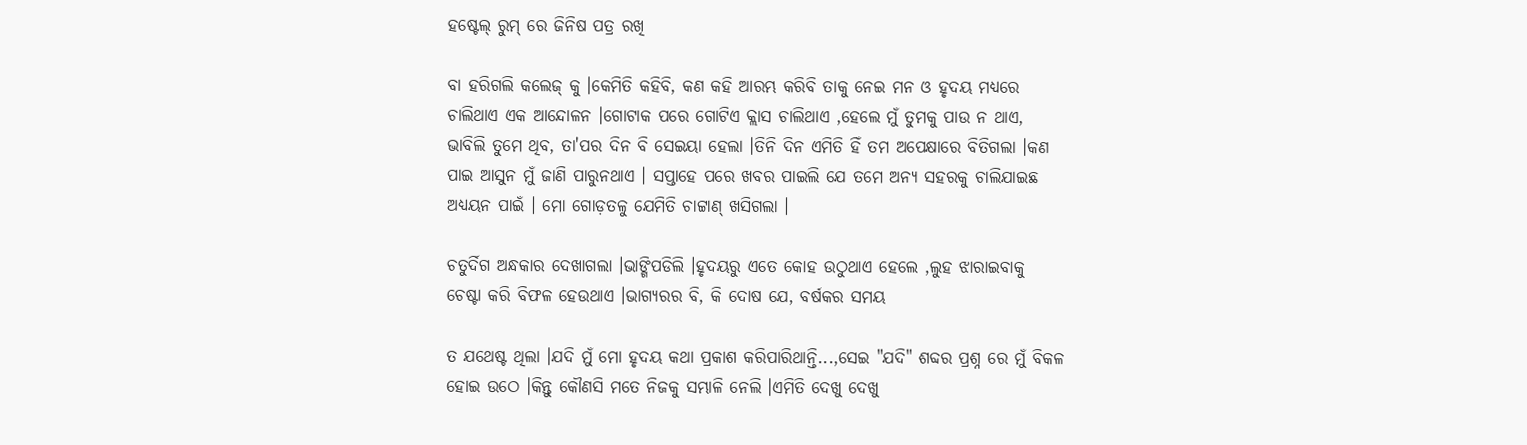ହଷ୍ଟେଲ୍ ରୁମ୍ ରେ ଜିନିଷ ପତ୍ର ରଖି

ବା ହରିଗଲି କଲେଜ୍ କୁ ।କେମିତି କହିବି, କଣ କହି ଆରମ୍ଭ କରିବି ତାକୁ ନେଇ ମନ ଓ ହୃଦୟ ମଧ୍ୟରେ ଚାଲିଥାଏ ଏକ ଆନ୍ଦୋଳନ ।ଗୋଟାକ ପରେ ଗୋଟିଏ କ୍ଲାସ ଚାଲିଥାଏ ,ହେଲେ ମୁଁ ତୁମକୁ ପାଉ ନ ଥାଏ, ଭାବିଲି ତୁମେ ଥିବ, ତା'ପର ଦିନ ବି ସେଇୟା ହେଲା ।ତିନି ଦିନ ଏମିତି ହିଁ ତମ ଅପେକ୍ଷାରେ ବିତିଗଲା ।କଣ ପାଇ ଆସୁନ ମୁଁ ଜାଣି ପାରୁନଥାଏ । ସପ୍ତାହେ ପରେ ଖବର ପାଇଲି ଯେ ତମେ ଅନ୍ୟ ସହରକୁ ଚାଲିଯାଇଛ ଅଧ୍ୟୟନ ପାଇଁ । ମୋ ଗୋଡ଼ତଳୁ ଯେମିତି ଚାଟ୍ଟାଣ୍ ଖସିଗଲା ।

ଚତୁର୍ଦିଗ ଅନ୍ଧକାର ଦେଖାଗଲା ।ଭାଙ୍ଗିପଡିଲି ।ହୃଦୟରୁ ଏତେ କୋହ ଉଠୁଥାଏ ହେଲେ ,ଲୁହ ଝାରାଇବାକୁ ଚେଷ୍ଟା କରି ବିଫଳ ହେଉଥାଏ ।ଭାଗ୍ୟରର ବି, କି ଦୋଷ ଯେ, ବର୍ଷକର ସମୟ

ତ ଯଥେଷ୍ଟ ଥିଲା ।ଯଦି ମୁଁ ମୋ ହୃଦୟ କଥା ପ୍ରକାଶ କରିପାରିଥାନ୍ତି...,ସେଇ "ଯଦି" ଶବ୍ଦର ପ୍ରଶ୍ନ ରେ ମୁଁ ବିକଳ ହୋଇ ଉଠେ ।କିନ୍ତୁ କୌଣସି ମତେ ନିଜକୁ ସମ୍ଭାଳି ନେଲି ।ଏମିତି ଦେଖୁ ଦେଖୁ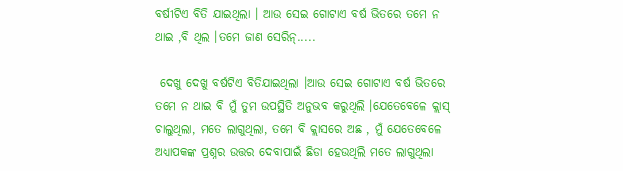ବର୍ଷୀଟିଏ ବିତି ଯାଇଥିଲା । ଆଉ ସେଇ ଗୋଟାଏ ବର୍ଷ ଭିତରେ ତମେ ନ ଥାଇ ,ବି ଥିଲ ।ତମେ ଜାଣ ସେରିନ୍.....

 ଦେଖୁ ଦେଖୁ ବର୍ଷଟିଏ ବିତିଯାଇଥିଲା ।ଆଉ ସେଇ ଗୋଟାଏ ବର୍ଷ ଭିତରେ ତମେ ନ ଥାଇ ବି ମୁଁ ତୁମ ଉପସ୍ଥିତି ଅନୁଭବ କରୁଥିଲି ।ଯେତେବେଳେ କ୍ଲାସ୍ ଚାଲୁଥିଲା, ମତେ ଲାଗୁଥିଲା, ତମେ ବି କ୍ଲାସରେ ଅଛ , ମୁଁ ଯେତେବେଳେ ଅଧ୍ୟାପକଙ୍କ ପ୍ରଶ୍ନର ଉତ୍ତର ଦେବାପାଇଁ ଛିଡା ହେଉଥିଲି ମତେ ଲାଗୁଥିଲା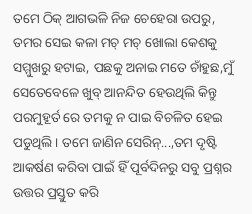ତମେ ଠିକ୍ ଆଗଭଳି ନିଜ ଚେହେରା ଉପରୁ, ତମର ସେଇ କଳା ମଚ୍ ମଚ୍ ଖୋଲା କେଶକୁ ସମ୍ମୁଖରୁ ହଟାଇ, ପଛକୁ ଅନାଇ ମତେ ଚାଁହୁଛ,ମୁଁ ସେତେବେଳେ ଖୁବ୍ ଆନନ୍ଦିତ ହେଉଥିଲି କିନ୍ତୁ ପରମୁହୂର୍ତ ରେ ତମକୁ ନ ପାଇ ବିଚଳିତ ହେଇ ପଡୁଥିଲି । ତମେ ଜାଣିନ ସେରିନ୍...,ତମ ଦୃଷ୍ଟି ଆକର୍ଷଣ କରିବା ପାଇଁ ହିଁ ପୂର୍ବଦିନରୁ ସବୁ ପ୍ରଶ୍ନର ଉତ୍ତର ପ୍ରସ୍ତୁତ କରି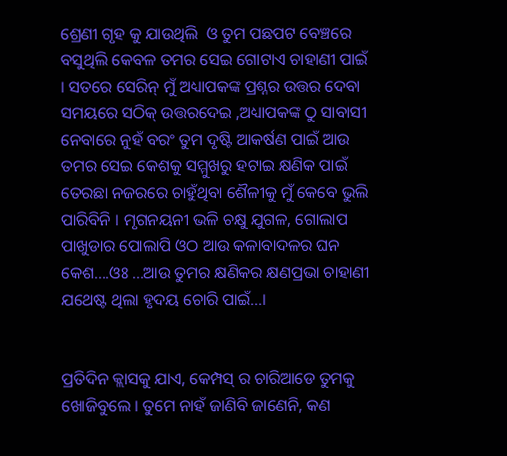ଶ୍ରେଣୀ ଗୃହ କୁ ଯାଉଥିଲି  ଓ ତୁମ ପଛପଟ ବେଞ୍ଚରେ ବସୁଥିଲି କେବଳ ତମର ସେଇ ଗୋଟାଏ ଚାହାଣୀ ପାଇଁ । ସତରେ ସେରିନ୍ ମୁଁ ଅଧ୍ୟାପକଙ୍କ ପ୍ରଶ୍ନର ଉତ୍ତର ଦେବା ସମୟରେ ସଠିକ୍ ଉତ୍ତରଦେଇ ,ଅଧ୍ୟାପକଙ୍କ ଠୁ ସାବାସୀ ନେବାରେ ନୁହଁ ବରଂ ତୁମ ଦୃଷ୍ଟି ଆକର୍ଷଣ ପାଇଁ ଆଉ ତମର ସେଇ କେଶକୁ ସମ୍ମୁଖରୁ ହଟାଇ କ୍ଷଣିକ ପାଇଁ ତେରଛା ନଜରରେ ଚାହୁଁଥିବା ଶୈଳୀକୁ ମୁଁ କେବେ ଭୁଲି ପାରିବିନି । ମୃଗନୟନୀ ଭଳି ଚକ୍ଷୁ ଯୁଗଳ, ଗୋଲାପ ପାଖୁଡାର ପୋଲାପି ଓଠ ଆଉ କଳାବାଦଳର ଘନ କେଶ....ଓଃ ...ଆଉ ତୁମର କ୍ଷଣିକର କ୍ଷଣପ୍ରଭା ଚାହାଣୀ ଯଥେଷ୍ଟ ଥିଲା ହୃଦୟ ଚୋରି ପାଇଁ...।


ପ୍ରତିଦିନ କ୍ଲାସକୁ ଯାଏ, କେମ୍ପସ୍ ର ଚାରିଆଡେ ତୁମକୁ ଖୋଜିବୁଲେ । ତୁମେ ନାହଁ ଜାଣିବି ଜାଣେନି, କଣ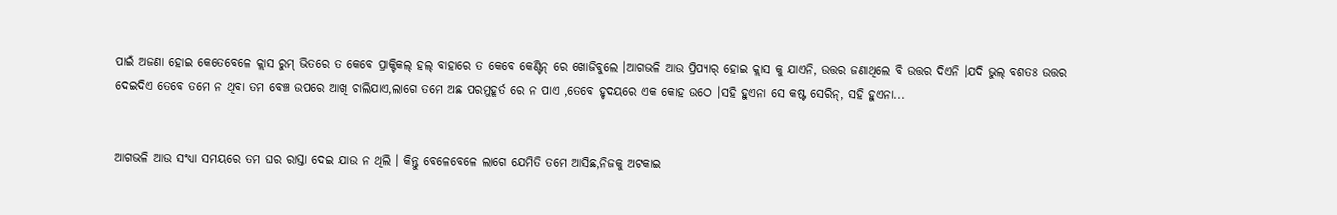ପାଇଁ ଅଜଣା ହୋଇ କେତେବେଳେ କ୍ଲାସ ରୁମ୍ ଭିତରେ ତ କେବେ ପ୍ରାକ୍ଟିକଲ୍ ହଲ୍ ବାହାରେ ତ କେବେ କେଣ୍ଟିନ୍ ରେ ଖୋଜିବୁଲେ ।ଆଗଭଳି ଆଉ ପ୍ରିପ୍ୟାର୍ ହୋଇ କ୍ଲାସ କୁ ଯାଏନି, ଉତ୍ତର ଜଣାଥିଲେ ବି ଉତ୍ତର ଦିଏନି ।ଯଦି ଭୁଲ୍ ବଶତଃ ଉତ୍ତର ଦେଇଦିଏ ତେବେ ତମେ ନ ଥିବା ତମ ବେଞ୍ଚ ଉପରେ ଆଖି ଚାଲିଯାଏ,ଲାଗେ ତମେ ଅଛ ପରମୁହୂର୍ତ ରେ ନ ପାଏ ,ତେବେ ହୃଦୟରେ ଏକ କୋହ ଉଠେ ।ସହି ହୁଏନା ସେ କଷ୍ଟ ସେରିନ୍, ସହି ହୁଏନା...


ଆଗଭଳି ଆଉ ସଂଧ୍ୟା ସମୟରେ ତମ ଘର ରାସ୍ତା ଦେଇ ଯାଉ ନ ଥିଲି । କିନ୍ତୁ ବେଳେବେଳେ ଲାଗେ ଯେମିତି ତମେ ଆସିଛ,ନିଜକୁ ଅଟକାଇ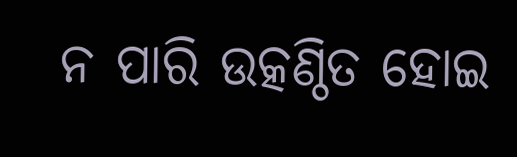ନ ପାରି ଉତ୍କଣ୍ଠିତ ହୋଇ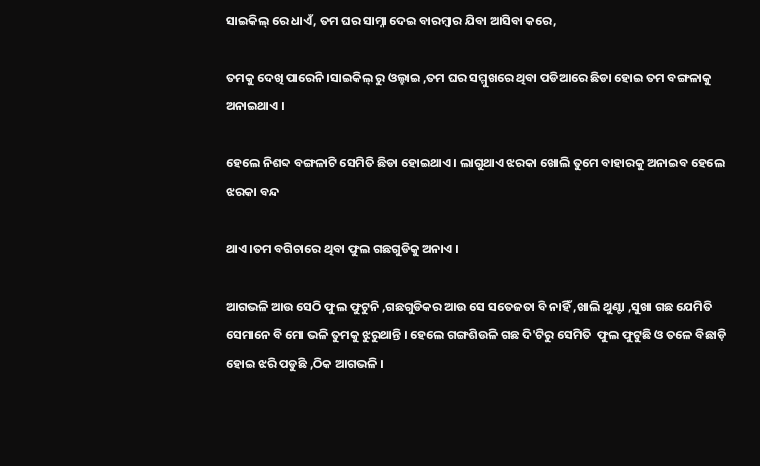ସାଇକିଲ୍ ରେ ଧାଏଁ, ତମ ଘର ସାମ୍ନା ଦେଇ ବାରମ୍ବାର ଯିବା ଆସିବା କରେ,

ତମକୁ ଦେଖି ପାରେନି ।ସାଇକିଲ୍ ରୁ ଓଲ୍ହାଇ ,ତମ ଘର ସମ୍ମୁଖରେ ଥିବା ପଡିଆରେ ଛିଡା ହୋଇ ତମ ବଙ୍ଗଳାକୁ ଅନାଇଥାଏ ।

ହେଲେ ନିଶବ୍ଦ ବଙ୍ଗଳାଟି ସେମିତି ଛିଡା ହୋଇଥାଏ । ଲାଗୁଥାଏ ଝରକା ଖୋଲି ତୁମେ ବାହାରକୁ ଅନାଇବ ହେଲେ ଝରକା ବନ୍ଦ

ଥାଏ ।ତମ ବଗିଚାରେ ଥିବା ଫୁଲ ଗଛଗୁଡିକୁ ଅନାଏ ।

ଆଗଭଳି ଆଉ ସେଠି ଫୁଲ ଫୁଟୁନି ,ଗଛଗୁଡିକର ଆଉ ସେ ସତେଜତା ବି ନାହିଁ ,ଖାଲି ଥୁଣ୍ଟା ,ସୁଖା ଗଛ ଯେମିତି ସେମାନେ ବି ମୋ ଭଳି ତୁମକୁ ଝୁରୁଥାନ୍ତି । ହେଲେ ଗଙ୍ଗଶିଉଳି ଗଛ ଦି'ଟିରୁ ସେମିତି  ଫୁଲ ଫୁଟୁଛି ଓ ତଳେ ବିଛାଡ଼ି ହୋଇ ଝରି ପଡୁଛି ,ଠିକ ଆଗଭଳି ।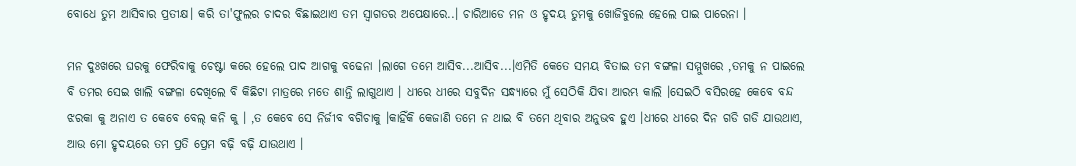ବୋଧେ ତୁମ ଆସିବାର ପ୍ରତୀକ୍ଷ। କରି ତା'ଫୁଲର ଚାଦର ବିଛାଇଥାଏ ତମ ସ୍ବାଗତର ଅପେକ୍ଷାରେ..। ଚାରିଆଡେ ମନ ଓ ହୃଦୟ ତୁମକୁ ଖୋଜିବୁଲେ ହେଲେ ପାଇ ପାରେନା ।

ମନ ଦୁଃଖରେ ଘରକୁ ଫେରିବାକୁ ଚେଷ୍ଟା କରେ ହେଲେ ପାଦ ଆଗକୁ ବଢେନା ।ଲାଗେ ତମେ ଆସିବ...ଆସିବ...।ଏମିତି କେତେ ସମୟ ବିତାଇ ତମ ବଙ୍ଗଳା ସମ୍ମୁଖରେ ,ତମକୁ ନ ପାଇଲେ ବି ତମର ସେଇ ଖାଲି ବଙ୍ଗଳା ଦେଖିଲେ ବି କିଛିଟା ମାତ୍ରରେ ମତେ ଶାନ୍ତି ଲାଗୁଥାଏ । ଧୀରେ ଧୀରେ ସବୁଦିନ ସନ୍ଧ୍ୟାରେ ମୁଁ ସେଠିକି ଯିବା ଆରମ୍ଭ କାଲି ।ସେଇଠି ବସିରହେ କେବେ ବନ୍ଦ ଝରକା କୁ ଅନାଏ ତ କେବେ ବେଲ୍ କନି କୁ । ,ତ କେବେ ସେ ନିର୍ଜୀବ ବଗିଚାକୁ ।କାହିଁକି କେଜାଣି ତମେ ନ ଥାଇ ବି ତମେ ଥିବାର ଅନୁଭବ ହୁଏ ।ଧୀରେ ଧୀରେ ଦିନ ଗଡି ଗଡି ଯାଉଥାଏ, ଆଉ ମୋ ହୃଦୟରେ ତମ ପ୍ରତି ପ୍ରେମ ବଢ଼ି ବଢ଼ି ଯାଉଥାଏ ।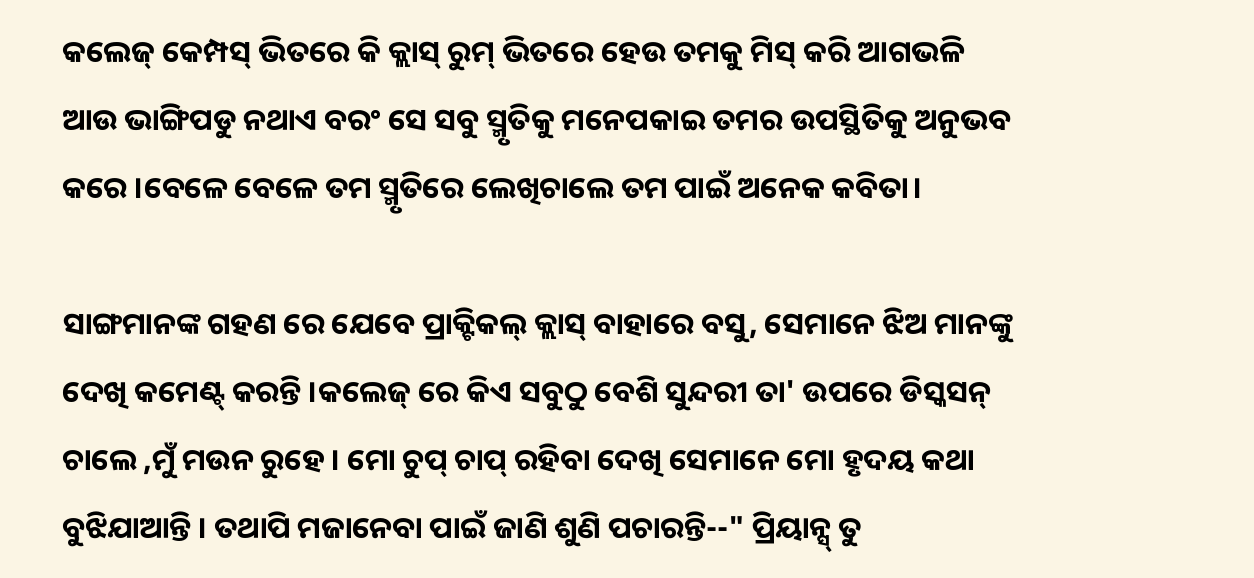କଲେଜ୍ କେମ୍ପସ୍ ଭିତରେ କି କ୍ଲାସ୍ ରୁମ୍ ଭିତରେ ହେଉ ତମକୁ ମିସ୍ କରି ଆଗଭଳି ଆଉ ଭାଙ୍ଗିପଡୁ ନଥାଏ ବରଂ ସେ ସବୁ ସ୍ମୃତିକୁ ମନେପକାଇ ତମର ଉପସ୍ଥିତିକୁ ଅନୁଭବ କରେ ।ବେଳେ ବେଳେ ତମ ସ୍ମୃତିରେ ଲେଖିଚାଲେ ତମ ପାଇଁ ଅନେକ କବିତା।

ସାଙ୍ଗମାନଙ୍କ ଗହଣ ରେ ଯେବେ ପ୍ରାକ୍ଟିକଲ୍ କ୍ଲାସ୍ ବାହାରେ ବସୁ, ସେମାନେ ଝିଅ ମାନଙ୍କୁ ଦେଖି କମେଣ୍ଟ୍ କରନ୍ତି ।କଲେଜ୍ ରେ କିଏ ସବୁଠୁ ବେଶି ସୁନ୍ଦରୀ ତା' ଉପରେ ଡିସ୍କସନ୍ ଚାଲେ ,ମୁଁ ମଉନ ରୁହେ । ମୋ ଚୁପ୍ ଚାପ୍ ରହିବା ଦେଖି ସେମାନେ ମୋ ହୃଦୟ କଥା ବୁଝିଯାଆନ୍ତି । ତଥାପି ମଜାନେବା ପାଇଁ ଜାଣି ଶୁଣି ପଚାରନ୍ତି--" ପ୍ରିୟାନ୍ସ୍ ତୁ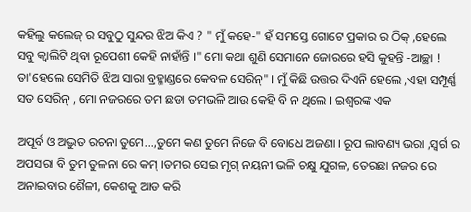କହିଲୁ କଲେଜ୍ ର ସବୁଠୁ ସୁନ୍ଦର ଝିଅ କିଏ ? " ମୁଁ କହେ-" ହଁ ସମସ୍ତେ ଗୋଟେ ପ୍ରକାର ର ଠିକ୍ ,ହେଲେ ସବୁ କ୍ୱାଲିଟି ଥିବା ରୂପେଶୀ କେହି ନାହାଁନ୍ତି ।" ମୋ କଥା ଶୁଣି ସେମାନେ ଜୋରରେ ହସି କୁହନ୍ତି -ଆଚ୍ଛା ! ତା'ହେଲେ ସେମିତି ଝିଅ ସାରା ବ୍ରହ୍ମାଣ୍ଡରେ କେବଳ ସେରିନ୍" । ମୁଁ କିଛି ଉତ୍ତର ଦିଏନି ହେଲେ ,ଏହା ସମ୍ପୂର୍ଣ୍ଣ ସତ ସେରିନ୍ , ମୋ ନଜରରେ ତମ ଛଡା ତମଭଳି ଆଉ କେହି ବି ନ ଥିଲେ । ଇଶ୍ୱରଙ୍କ ଏକ

ଅପୂର୍ବ ଓ ଅଦ୍ଭୁତ ରଚନା ତୁମେ...,ତୁମେ କଣ ତୁମେ ନିଜେ ବି ବୋଧେ ଅଜଣା । ରୂପ ଲାବଣ୍ୟ ଭରା ,ସ୍ୱର୍ଗ ର ଅପସରା ବି ତୁମ ତୁଳନା ରେ କମ୍ ।ତମର ସେଇ ମୃଗ୍ ନୟନୀ ଭଳି ଚକ୍ଷୁ ଯୁଗଳ, ତେରଛା ନଜର ରେ ଅନାଇବାର ଶୈଳୀ, କେଶକୁ ଆଡ କରି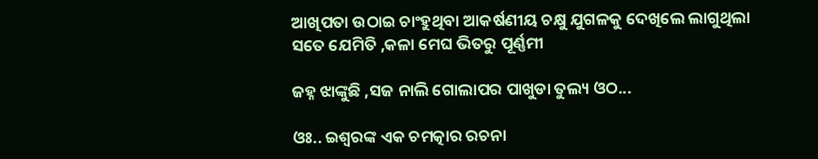ଆଖିପତା ଉଠାଇ ଚାଂହୁଥିବା ଆକର୍ଷଣୀୟ ଚକ୍ଷୁ ଯୁଗଳକୁ ଦେଖିଲେ ଲାଗୁଥିଲା ସତେ ଯେମିତି ,କଳା ମେଘ ଭିତରୁ ପୂର୍ଣ୍ଣମୀ

ଜହ୍ନ ଝାଙ୍କୁଛି ,ସଜ ନାଲି ଗୋଲାପର ପାଖୁଡା ତୁଲ୍ୟ ଓଠ...

ଓଃ.. ଇଶ୍ୱରଙ୍କ ଏକ ଚମତ୍କାର ରଚନା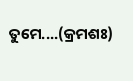ତୁମେ....(କ୍ରମଶଃ)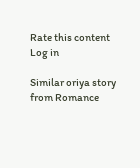Rate this content
Log in

Similar oriya story from Romance